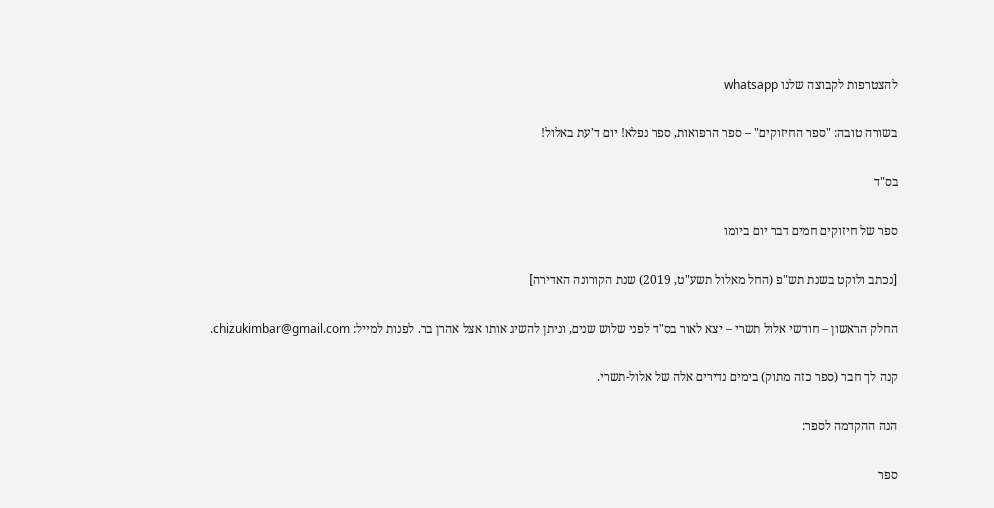להצטרפות לקבוצה שלנו whatsapp

בשורה טובה: "ספר החיזוקים" – ספר הרפואות, ספר נפלא! יום ד'עת באלול!

בס"ד

ספר של חיזוקים חמים דבר יום ביומו

[נכתב ולוקט בשנת תש"פ (החל מאלול תשע"ט, 2019) שנת הקורונה האדירה]

החלק הראשון – חודשי אלול תשרי – יצא לאור בס"ד לפני שלוש שנים, וניתן להשיג אותו אצל אהרן בר. לפנות למייל: chizukimbar@gmail.com.

קנה לך חבר (ספר כזה מתוק) בימים נדירים אלה של אלול-תשרי.

הנה ההקדמה לספר:

ספר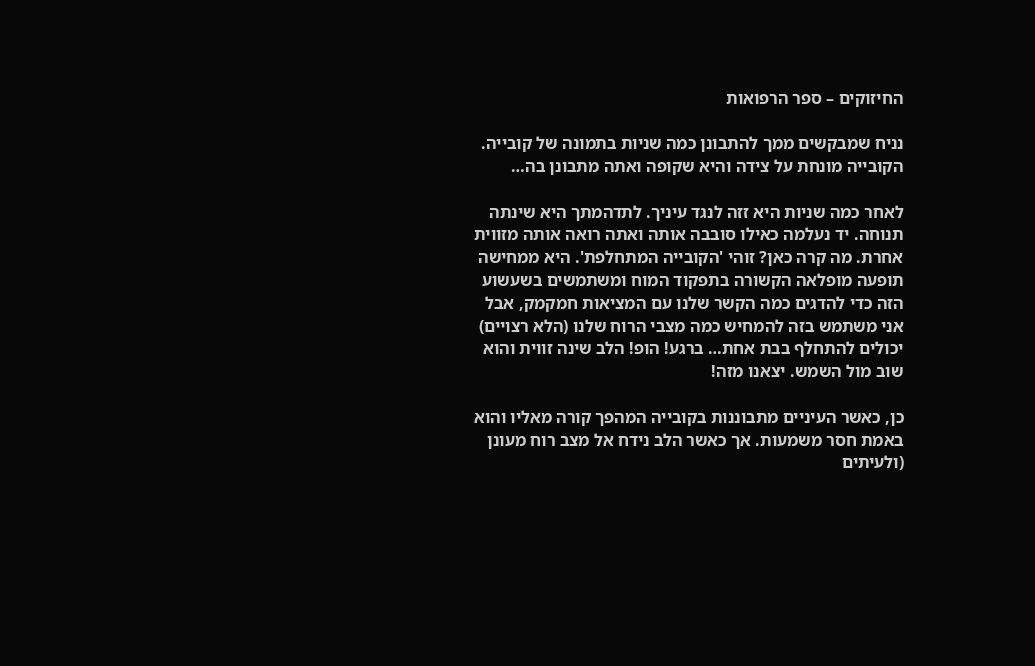החיזוקים – ספר הרפואות

נניח שמבקשים ממך להתבונן כמה שניות בתמונה של קובייה. הקובייה מונחת על צידה והיא שקופה ואתה מתבונן בה…

לאחר כמה שניות היא זזה לנגד עיניך. לתדהמתך היא שינתה תנוחה. יד נעלמה כאילו סובבה אותה ואתה רואה אותה מזווית אחרת. מה קרה כאן? זוהי 'הקובייה המתחלפת'. היא ממחישה תופעה מופלאה הקשורה בתפקוד המוח ומשתמשים בשעשוע הזה כדי להדגים כמה הקשר שלנו עם המציאות חמקמק, אבל אני משתמש בזה להמחיש כמה מצבי הרוח שלנו (הלא רצויים) יכולים להתחלף בבת אחת… ברגע! הופ! הלב שינה זווית והוא שוב מול השמש. יצאנו מזה!

כן, כאשר העיניים מתבוננות בקובייה המהפך קורה מאליו והוא באמת חסר משמעות. אך כאשר הלב נידח אל מצב רוח מעונן (ולעיתים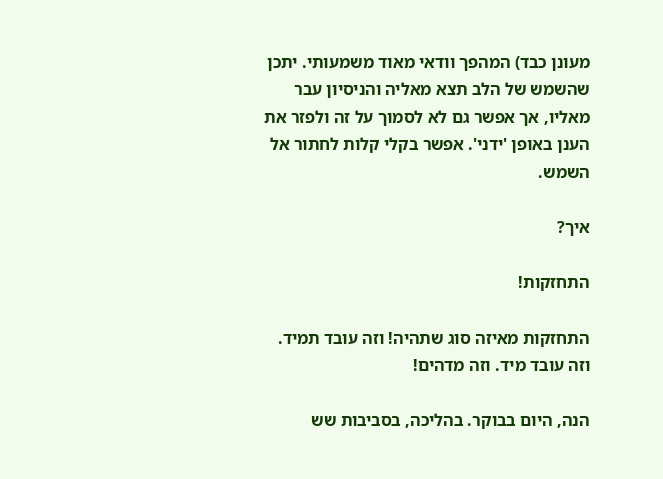מעונן כבד) המהפך וודאי מאוד משמעותי. יתכן שהשמש של הלב תצא מאליה והניסיון עבר מאליו, אך אפשר גם לא לסמוך על זה ולפזר את הענן באופן 'ידני'. אפשר בקלי קלות לחתור אל השמש.

איך?

התחזקות!

התחזקות מאיזה סוג שתהיה! וזה עובד תמיד. וזה עובד מיד. וזה מדהים!

הנה, היום בבוקר. בהליכה, בסביבות שש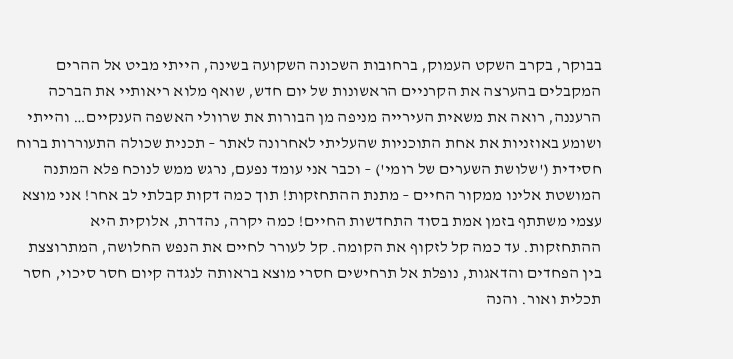בבוקר, בקרב השקט העמוק, ברחובות השכונה השקועה בשינה, הייתי מביט אל ההרים המקבלים בהערצה את הקרניים הראשונות של יום חדש, שואף מלוא ריאותיי את הברכה הרעננה, רואה את משאית העירייה מניפה מן הבורות את שרוולי האשפה הענקיים… והייתי ושומע באוזניות את אחת התוכניות שהעליתי לאחרונה לאתר – תכנית שכולה התעוררות ברוח חסידית ('שלושת השערים של רומי') – וכבר אני עומד נפעם, נרגש ממש לנוכח פלא המתנה המושטת אלינו ממקור החיים – מתנת ההתחזקות! תוך כמה דקות קבלתי לב אחר! אני מוצא עצמי משתתף בזמן אמת בסוד התחדשות החיים! כמה יקרה, נהדרת, אלוקית היא ההתחזקות. עד כמה קל לזקוף את הקומה. קל לעורר לחיים את הנפש החלושה, המתרוצצת בין הפחדים והדאגות, נופלת אל תרחישים חסרי מוצא בראותה לנגדה קיום חסר סיכוי, חסר תכלית ואור. והנה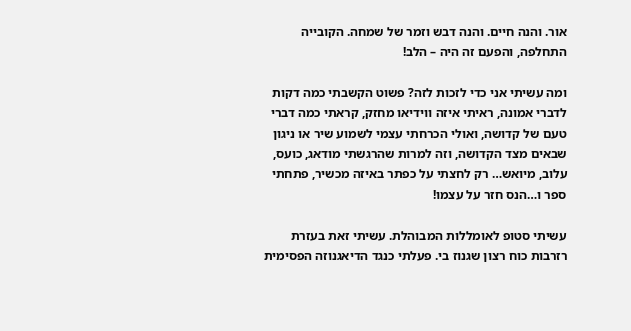אור. והנה חיים. והנה דבש וזמר של שמחה. הקובייה התחלפה, והפעם זה היה – הלב!

ומה עשיתי אני כדי לזכות לזה? פשוט הקשבתי כמה דקות לדברי אמונה, ראיתי איזה ווידיאו מחזק, קראתי כמה דברי טעם של קדושה, ואולי הכרחתי עצמי לשמוע שיר או ניגון שבאים מצד הקדושה, וזה למרות שהרגשתי מודאג, כועס, עלוב, מיואש… רק לחצתי על כפתר באיזה מכשיר, פתחתי ספר ו…הנס חזר על עצמו!

עשיתי סטופ לאומללות המבוהלת. עשיתי זאת בעזרת רזרבות כוח רצון שגנוז בי. פעלתי כנגד הדיאגנוזה הפסימית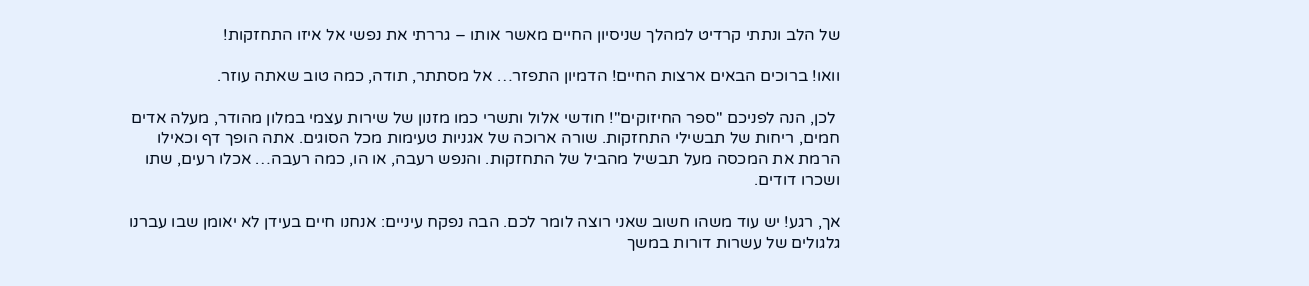של הלב ונתתי קרדיט למהלך שניסיון החיים מאשר אותו – גררתי את נפשי אל איזו התחזקות!

וואו! ברוכים הבאים ארצות החיים! הדמיון התפזר… אל מסתתר, תודה, כמה טוב שאתה עוזר.

 לכן, הנה לפניכם "ספר החיזוקים"! חודשי אלול ותשרי כמו מזנון של שירות עצמי במלון מהודר, מעלה אדים חמים, ריחות של תבשילי התחזקות. שורה ארוכה של אגניות טעימות מכל הסוגים. אתה הופך דף וכאילו הרמת את המכסה מעל תבשיל מהביל של התחזקות. והנפש רעבה, או הו, כמה רעבה… אכלו רעים, שתו ושכרו דודים.

אך, רגע! יש עוד משהו חשוב שאני רוצה לומר לכם. הבה נפקח עיניים: אנחנו חיים בעידן לא יאומן שבו עברנו גלגולים של עשרות דורות במשך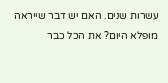עשרות שנים. האם יש דבר שייראה מופלא היום? את הכל כבר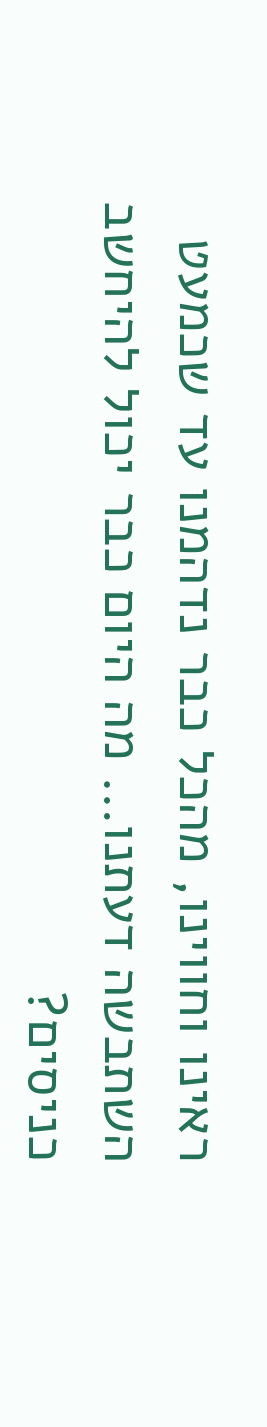ראינו וחווינו, מהכל כבר נדהמנו עד שכמעט השתבשה דעתנו… מה היום כבר יכול להיחשב כניסים?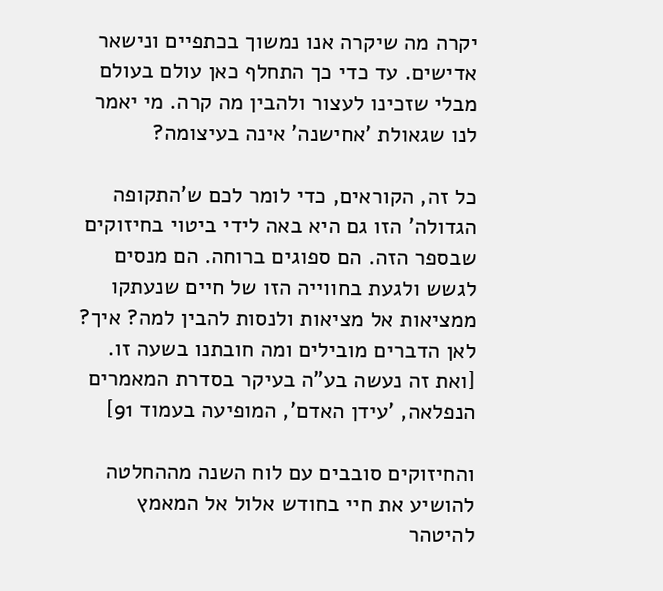יקרה מה שיקרה אנו נמשוך בכתפיים ונישאר אדישים. עד כדי כך התחלף כאן עולם בעולם מבלי שזכינו לעצור ולהבין מה קרה. מי יאמר לנו שגאולת 'אחישנה' אינה בעיצומה?

כל זה, הקוראים, כדי לומר לכם ש'התקופה הגדולה' הזו גם היא באה לידי ביטוי בחיזוקים שבספר הזה. הם ספוגים ברוחה. הם מנסים לגשש ולגעת בחווייה הזו של חיים שנעתקו ממציאות אל מציאות ולנסות להבין למה? איך? לאן הדברים מובילים ומה חובתנו בשעה זו. [ואת זה נעשה בע"ה בעיקר בסדרת המאמרים הנפלאה, 'עידן האדם', המופיעה בעמוד 91]

והחיזוקים סובבים עם לוח השנה מההחלטה להושיע את חיי בחודש אלול אל המאמץ להיטהר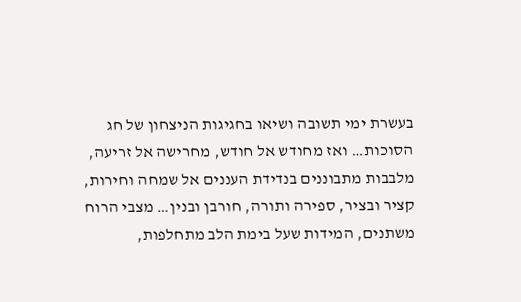בעשרת ימי תשובה ושיאו בחגיגות הניצחון של חג הסוכות… ואז מחודש אל חודש, מחרישה אל זריעה, מלבבות מתבוננים בנדידת העננים אל שמחה וחירות, קציר ובציר, ספירה ותורה, חורבן ובנין… מצבי הרוח משתנים, המידות שעל בימת הלב מתחלפות,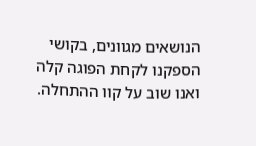הנושאים מגוונים, בקושי הספקנו לקחת הפוגה קלה ואנו שוב על קוו ההתחלה.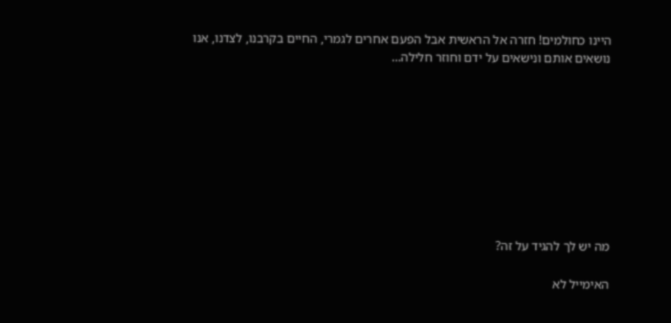היינו כחולמים! חזרה אל הראשית אבל הפעם אחרים לגמרי, החיים בקרבנו, לצדנו, אנו נושאים אותם ונישאים על ידם וחוזר חלילה…









מה יש לך להגיד על זה?

האימייל לא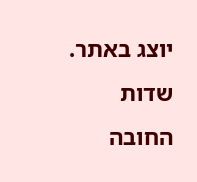יוצג באתר. שדות החובה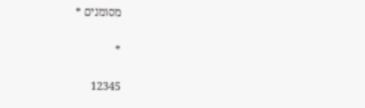מסומנים *

*

12345